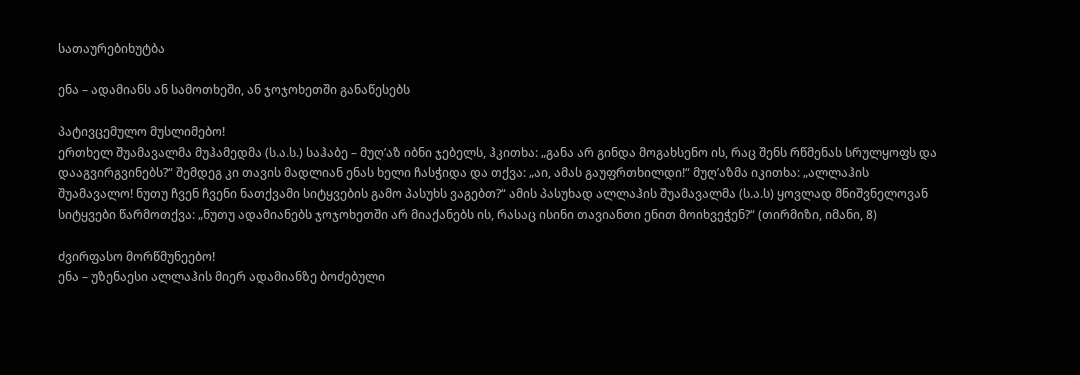სათაურებიხუტბა

ენა – ადამიანს ან სამოთხეში, ან ჯოჯოხეთში განაწესებს

პატივცემულო მუსლიმებო!
ერთხელ შუამავალმა მუჰამედმა (ს.ა.ს.) საჰაბე – მუღ’აზ იბნი ჯებელს, ჰკითხა: „განა არ გინდა მოგახსენო ის, რაც შენს რწმენას სრულყოფს და დააგვირგვინებს?“ შემდეგ კი თავის მადლიან ენას ხელი ჩასჭიდა და თქვა: „აი, ამას გაუფრთხილდი!“ მუღ’აზმა იკითხა: „ალლაჰის შუამავალო! ნუთუ ჩვენ ჩვენი ნათქვამი სიტყვების გამო პასუხს ვაგებთ?“ ამის პასუხად ალლაჰის შუამავალმა (ს.ა.ს) ყოვლად მნიშვნელოვან სიტყვები წარმოთქვა: „ნუთუ ადამიანებს ჯოჯოხეთში არ მიაქანებს ის, რასაც ისინი თავიანთი ენით მოიხვეჭენ?“ (თირმიზი, იმანი, 8)

ძვირფასო მორწმუნეებო!
ენა – უზენაესი ალლაჰის მიერ ადამიანზე ბოძებული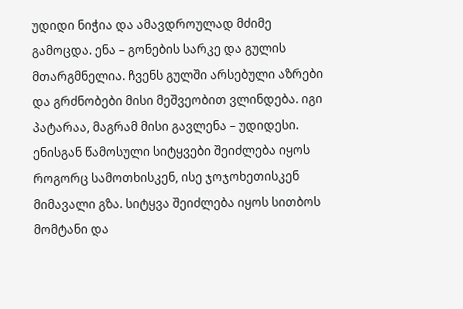უდიდი ნიჭია და ამავდროულად მძიმე გამოცდა. ენა – გონების სარკე და გულის მთარგმნელია. ჩვენს გულში არსებული აზრები და გრძნობები მისი მეშვეობით ვლინდება. იგი პატარაა, მაგრამ მისი გავლენა – უდიდესი. ენისგან წამოსული სიტყვები შეიძლება იყოს როგორც სამოთხისკენ, ისე ჯოჯოხეთისკენ მიმავალი გზა. სიტყვა შეიძლება იყოს სითბოს მომტანი და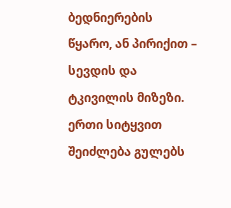ბედნიერების წყარო, ან პირიქით – სევდის და ტკივილის მიზეზი. ერთი სიტყვით შეიძლება გულებს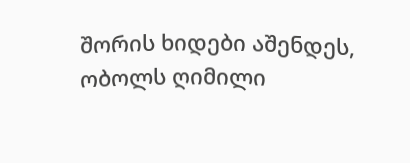შორის ხიდები აშენდეს, ობოლს ღიმილი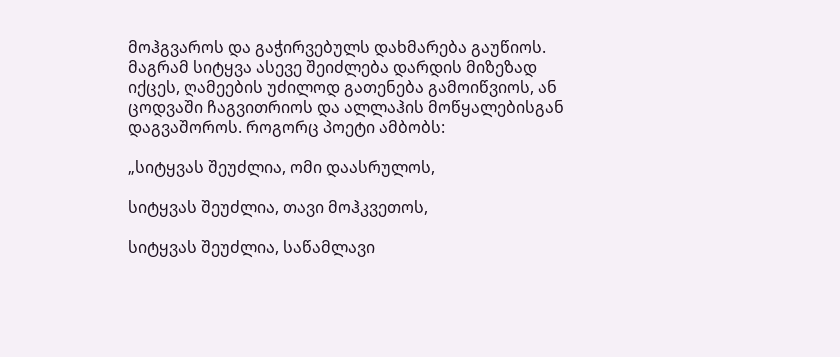მოჰგვაროს და გაჭირვებულს დახმარება გაუწიოს. მაგრამ სიტყვა ასევე შეიძლება დარდის მიზეზად იქცეს, ღამეების უძილოდ გათენება გამოიწვიოს, ან ცოდვაში ჩაგვითრიოს და ალლაჰის მოწყალებისგან დაგვაშოროს. როგორც პოეტი ამბობს:

„სიტყვას შეუძლია, ომი დაასრულოს,

სიტყვას შეუძლია, თავი მოჰკვეთოს,

სიტყვას შეუძლია, საწამლავი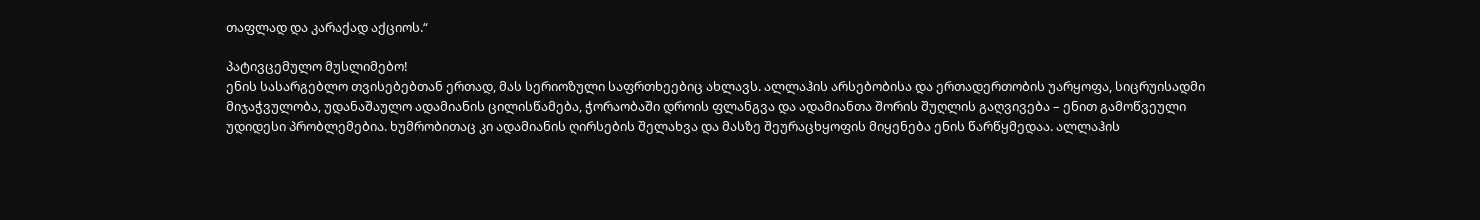თაფლად და კარაქად აქციოს.“

პატივცემულო მუსლიმებო!
ენის სასარგებლო თვისებებთან ერთად, მას სერიოზული საფრთხეებიც ახლავს. ალლაჰის არსებობისა და ერთადერთობის უარყოფა, სიცრუისადმი მიჯაჭვულობა, უდანაშაულო ადამიანის ცილისწამება, ჭორაობაში დროის ფლანგვა და ადამიანთა შორის შუღლის გაღვივება – ენით გამოწვეული უდიდესი პრობლემებია. ხუმრობითაც კი ადამიანის ღირსების შელახვა და მასზე შეურაცხყოფის მიყენება ენის წარწყმედაა. ალლაჰის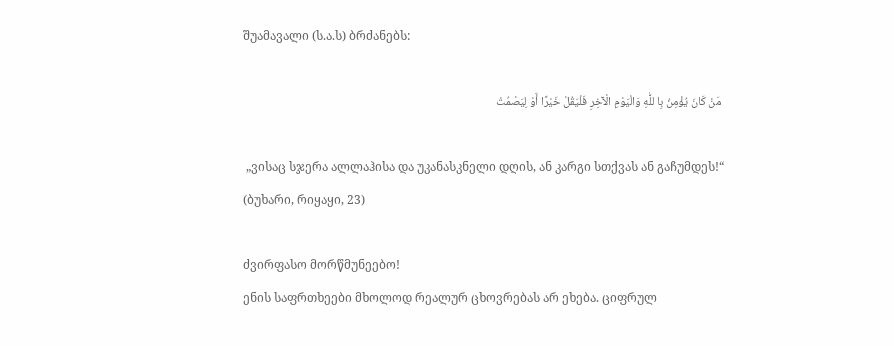შუამავალი (ს.ა.ს) ბრძანებს:

 مَنْ كَانَ يُؤْمِنُ بِا للّٰهِ وَالْيَوْمِ الْآخِرِ فَلْيَقُلْ خَيْرًا أَوْ لِيَصْمُتْ

 „ვისაც სჯერა ალლაჰისა და უკანასკნელი დღის, ან კარგი სთქვას ან გაჩუმდეს!“ (ბუხარი, რიყაყი, 23)

ძვირფასო მორწმუნეებო!
ენის საფრთხეები მხოლოდ რეალურ ცხოვრებას არ ეხება. ციფრულ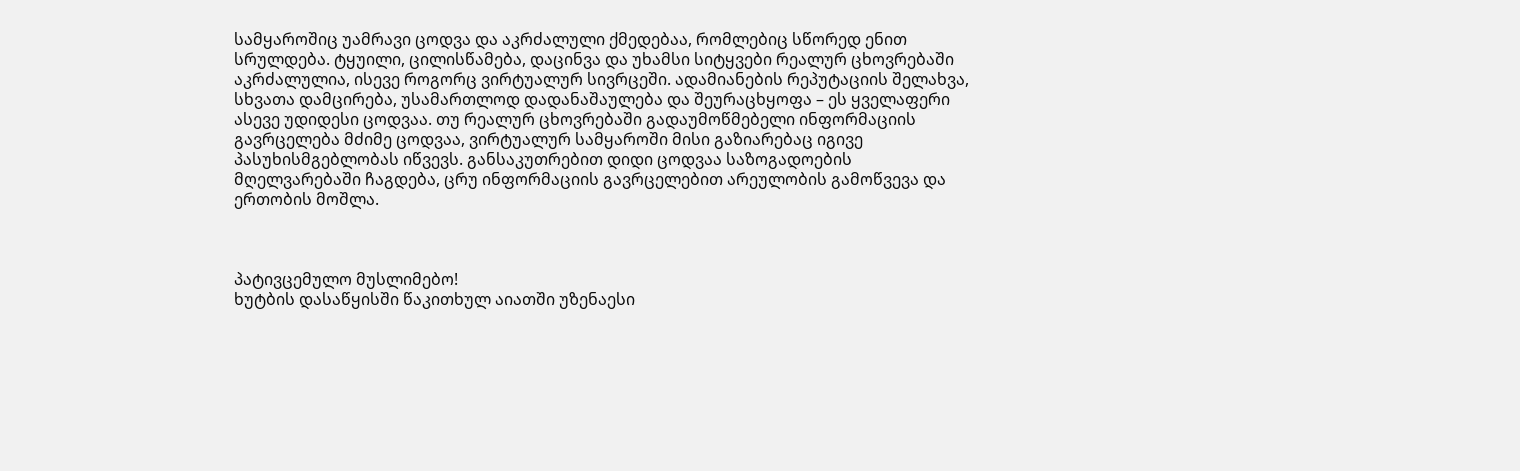სამყაროშიც უამრავი ცოდვა და აკრძალული ქმედებაა, რომლებიც სწორედ ენით სრულდება. ტყუილი, ცილისწამება, დაცინვა და უხამსი სიტყვები რეალურ ცხოვრებაში აკრძალულია, ისევე როგორც ვირტუალურ სივრცეში. ადამიანების რეპუტაციის შელახვა, სხვათა დამცირება, უსამართლოდ დადანაშაულება და შეურაცხყოფა – ეს ყველაფერი ასევე უდიდესი ცოდვაა. თუ რეალურ ცხოვრებაში გადაუმოწმებელი ინფორმაციის გავრცელება მძიმე ცოდვაა, ვირტუალურ სამყაროში მისი გაზიარებაც იგივე პასუხისმგებლობას იწვევს. განსაკუთრებით დიდი ცოდვაა საზოგადოების მღელვარებაში ჩაგდება, ცრუ ინფორმაციის გავრცელებით არეულობის გამოწვევა და  ერთობის მოშლა.



პატივცემულო მუსლიმებო!
ხუტბის დასაწყისში წაკითხულ აიათში უზენაესი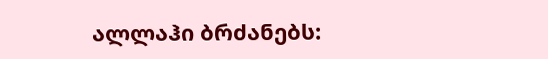ალლაჰი ბრძანებს: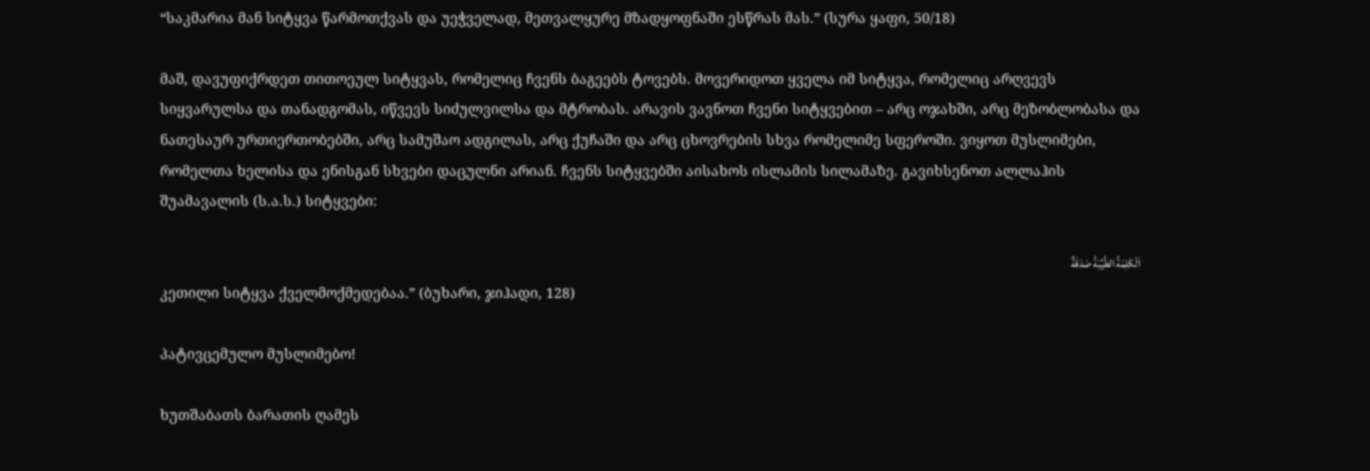“საკმარია მან სიტყვა წარმოთქვას და უეჭველად, მეთვალყურე მზადყოფნაში ესწრას მას.” (სურა ყაფი, 50/18)

მაშ, დავუფიქრდეთ თითოეულ სიტყვას, რომელიც ჩვენს ბაგეებს ტოვებს. მოვერიდოთ ყველა იმ სიტყვა, რომელიც არღვევს სიყვარულსა და თანადგომას, იწვევს სიძულვილსა და მტრობას. არავის ვავნოთ ჩვენი სიტყვებით – არც ოჯახში, არც მეზობლობასა და ნათესაურ ურთიერთობებში, არც სამუშაო ადგილას, არც ქუჩაში და არც ცხოვრების სხვა რომელიმე სფეროში. ვიყოთ მუსლიმები, რომელთა ხელისა და ენისგან სხვები დაცულნი არიან. ჩვენს სიტყვებში აისახოს ისლამის სილამაზე. გავიხსენოთ ალლაჰის შუამავალის (ს.ა.ს.) სიტყვები:

اَلْكَلِمَةُ الطَّيِّبَةُ صَدَقَةٌ
კეთილი სიტყვა ქველმოქმედებაა.” (ბუხარი, ჯიჰადი, 128)

პატივცემულო მუსლიმებო!

ხუთშაბათს ბარათის ღამეს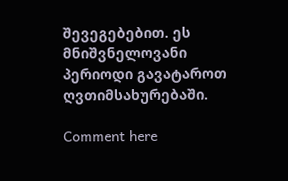შევეგებებით. ეს მნიშვნელოვანი პერიოდი გავატაროთ ღვთიმსახურებაში.

Comment here